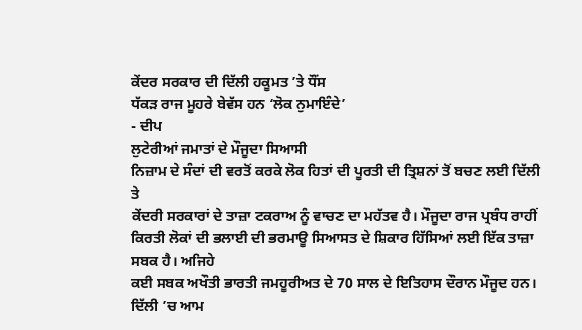ਕੇਂਦਰ ਸਰਕਾਰ ਦੀ ਦਿੱਲੀ ਹਕੂਮਤ ’ਤੇ ਧੌਂਸ
ਧੱਕੜ ਰਾਜ ਮੂਹਰੇ ਬੇਵੱਸ ਹਨ ‘ਲੋਕ ਨੁਮਾਇੰਦੇ’
- ਦੀਪ
ਲੁਟੇਰੀਆਂ ਜਮਾਤਾਂ ਦੇ ਮੌਜੂਦਾ ਸਿਆਸੀ
ਨਿਜ਼ਾਮ ਦੇ ਸੰਦਾਂ ਦੀ ਵਰਤੋਂ ਕਰਕੇ ਲੋਕ ਹਿਤਾਂ ਦੀ ਪੂਰਤੀ ਦੀ ਤ੍ਰਿਸ਼ਨਾਂ ਤੋਂ ਬਚਣ ਲਈ ਦਿੱਲੀ ਤੇ
ਕੇਂਦਰੀ ਸਰਕਾਰਾਂ ਦੇ ਤਾਜ਼ਾ ਟਕਰਾਅ ਨੂੰ ਵਾਚਣ ਦਾ ਮਹੱਤਵ ਹੈ। ਮੌਜੂਦਾ ਰਾਜ ਪ੍ਰਬੰਧ ਰਾਹੀਂ
ਕਿਰਤੀ ਲੋਕਾਂ ਦੀ ਭਲਾਈ ਦੀ ਭਰਮਾਊ ਸਿਆਸਤ ਦੇ ਸ਼ਿਕਾਰ ਹਿੱਸਿਆਂ ਲਈ ਇੱਕ ਤਾਜ਼ਾ ਸਬਕ ਹੈ। ਅਜਿਹੇ
ਕਈ ਸਬਕ ਅਖੌਤੀ ਭਾਰਤੀ ਜਮਹੂਰੀਅਤ ਦੇ 70 ਸਾਲ ਦੇ ਇਤਿਹਾਸ ਦੌਰਾਨ ਮੌਜੂਦ ਹਨ।
ਦਿੱਲੀ ’ਚ ਆਮ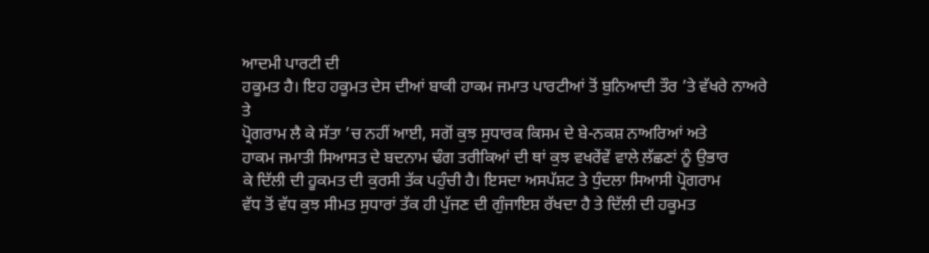ਆਦਮੀ ਪਾਰਟੀ ਦੀ
ਹਕੂਮਤ ਹੈ। ਇਹ ਹਕੂਮਤ ਦੇਸ ਦੀਆਂ ਬਾਕੀ ਹਾਕਮ ਜਮਾਤ ਪਾਰਟੀਆਂ ਤੋਂ ਬੁਨਿਆਦੀ ਤੌਰ ’ਤੇ ਵੱਖਰੇ ਨਾਅਰੇ ਤੇ
ਪ੍ਰੋਗਰਾਮ ਲੈ ਕੇ ਸੱਤਾ ’ਚ ਨਹੀਂ ਆਈ, ਸਗੋਂ ਕੁਝ ਸੁਧਾਰਕ ਕਿਸਮ ਦੇ ਬੇ-ਨਕਸ਼ ਨਾਅਰਿਆਂ ਅਤੇ
ਹਾਕਮ ਜਮਾਤੀ ਸਿਆਸਤ ਦੇ ਬਦਨਾਮ ਢੰਗ ਤਰੀਕਿਆਂ ਦੀ ਥਾਂ ਕੁਝ ਵਖਰੇਂਵੇਂ ਵਾਲੇ ਲੱਛਣਾਂ ਨੂੰ ਉਭਾਰ
ਕੇ ਦਿੱਲੀ ਦੀ ਹੂਕਮਤ ਦੀ ਕੁਰਸੀ ਤੱਕ ਪਹੁੰਚੀ ਹੈ। ਇਸਦਾ ਅਸਪੱਸ਼ਟ ਤੇ ਧੁੰਦਲਾ ਸਿਆਸੀ ਪ੍ਰੋਗਰਾਮ
ਵੱਧ ਤੋਂ ਵੱਧ ਕੁਝ ਸੀਮਤ ਸੁਧਾਰਾਂ ਤੱਕ ਹੀ ਪੁੱਜਣ ਦੀ ਗੁੰਜਾਇਸ਼ ਰੱਖਦਾ ਹੈ ਤੇ ਦਿੱਲੀ ਦੀ ਹਕੂਮਤ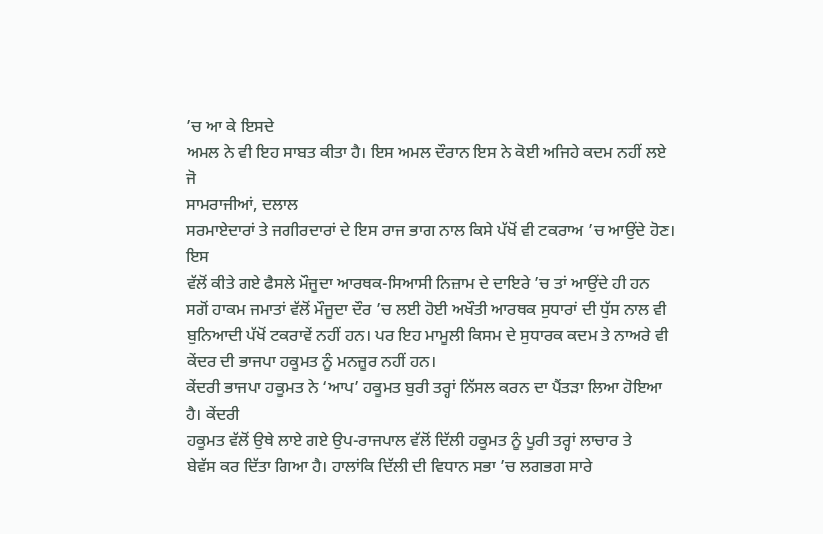’ਚ ਆ ਕੇ ਇਸਦੇ
ਅਮਲ ਨੇ ਵੀ ਇਹ ਸਾਬਤ ਕੀਤਾ ਹੈ। ਇਸ ਅਮਲ ਦੌਰਾਨ ਇਸ ਨੇ ਕੋਈ ਅਜਿਹੇ ਕਦਮ ਨਹੀਂ ਲਏ ਜੋ
ਸਾਮਰਾਜੀਆਂ, ਦਲਾਲ
ਸਰਮਾਏਦਾਰਾਂ ਤੇ ਜਗੀਰਦਾਰਾਂ ਦੇ ਇਸ ਰਾਜ ਭਾਗ ਨਾਲ ਕਿਸੇ ਪੱਖੋਂ ਵੀ ਟਕਰਾਅ ’ਚ ਆਉਂਦੇ ਹੋਣ। ਇਸ
ਵੱਲੋਂ ਕੀਤੇ ਗਏ ਫੈਸਲੇ ਮੌਜੂਦਾ ਆਰਥਕ-ਸਿਆਸੀ ਨਿਜ਼ਾਮ ਦੇ ਦਾਇਰੇ ’ਚ ਤਾਂ ਆਉਂਦੇ ਹੀ ਹਨ
ਸਗੋਂ ਹਾਕਮ ਜਮਾਤਾਂ ਵੱਲੋਂ ਮੌਜੂਦਾ ਦੌਰ ’ਚ ਲਈ ਹੋਈ ਅਖੌਤੀ ਆਰਥਕ ਸੁਧਾਰਾਂ ਦੀ ਧੁੱਸ ਨਾਲ ਵੀ
ਬੁਨਿਆਦੀ ਪੱਖੋਂ ਟਕਰਾਵੇਂ ਨਹੀਂ ਹਨ। ਪਰ ਇਹ ਮਾਮੂਲੀ ਕਿਸਮ ਦੇ ਸੁਧਾਰਕ ਕਦਮ ਤੇ ਨਾਅਰੇ ਵੀ ਕੇਂਦਰ ਦੀ ਭਾਜਪਾ ਹਕੂਮਤ ਨੂੰ ਮਨਜ਼ੂਰ ਨਹੀਂ ਹਨ।
ਕੇਂਦਰੀ ਭਾਜਪਾ ਹਕੂਮਤ ਨੇ ‘ਆਪ’ ਹਕੂਮਤ ਬੁਰੀ ਤਰ੍ਹਾਂ ਨਿੱਸਲ ਕਰਨ ਦਾ ਪੈਂਤੜਾ ਲਿਆ ਹੋਇਆ ਹੈ। ਕੇਂਦਰੀ
ਹਕੂਮਤ ਵੱਲੋਂ ਉਥੇ ਲਾਏ ਗਏ ਉਪ-ਰਾਜਪਾਲ ਵੱਲੋਂ ਦਿੱਲੀ ਹਕੂਮਤ ਨੂੰ ਪੂਰੀ ਤਰ੍ਹਾਂ ਲਾਚਾਰ ਤੇ
ਬੇਵੱਸ ਕਰ ਦਿੱਤਾ ਗਿਆ ਹੈ। ਹਾਲਾਂਕਿ ਦਿੱਲੀ ਦੀ ਵਿਧਾਨ ਸਭਾ ’ਚ ਲਗਭਗ ਸਾਰੇ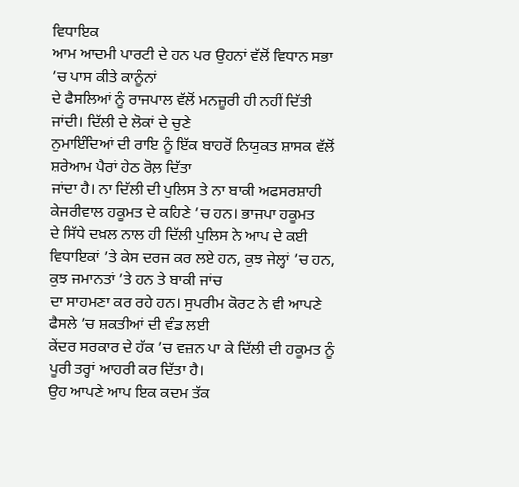ਵਿਧਾਇਕ
ਆਮ ਆਦਮੀ ਪਾਰਟੀ ਦੇ ਹਨ ਪਰ ਉਹਨਾਂ ਵੱਲੋਂ ਵਿਧਾਨ ਸਭਾ ’ਚ ਪਾਸ ਕੀਤੇ ਕਾਨੂੰਨਾਂ
ਦੇ ਫੈਸਲਿਆਂ ਨੂੰ ਰਾਜਪਾਲ ਵੱਲੋਂ ਮਨਜ਼ੂਰੀ ਹੀ ਨਹੀਂ ਦਿੱਤੀ ਜਾਂਦੀ। ਦਿੱਲੀ ਦੇ ਲੋਕਾਂ ਦੇ ਚੁਣੇ
ਨੁਮਾਇੰਦਿਆਂ ਦੀ ਰਾਇ ਨੂੰ ਇੱਕ ਬਾਹਰੋਂ ਨਿਯੁਕਤ ਸ਼ਾਸਕ ਵੱਲੋਂ ਸ਼ਰੇਆਮ ਪੈਰਾਂ ਹੇਠ ਰੋਲ਼ ਦਿੱਤਾ
ਜਾਂਦਾ ਹੈ। ਨਾ ਦਿੱਲੀ ਦੀ ਪੁਲਿਸ ਤੇ ਨਾ ਬਾਕੀ ਅਫਸਰਸ਼ਾਹੀ ਕੇਜਰੀਵਾਲ ਹਕੂਮਤ ਦੇ ਕਹਿਣੇ ’ਚ ਹਨ। ਭਾਜਪਾ ਹਕੂਮਤ
ਦੇ ਸਿੱਧੇ ਦਖ਼ਲ ਨਾਲ ਹੀ ਦਿੱਲੀ ਪੁਲਿਸ ਨੇ ਆਪ ਦੇ ਕਈ ਵਿਧਾਇਕਾਂ ’ਤੇ ਕੇਸ ਦਰਜ ਕਰ ਲਏ ਹਨ, ਕੁਝ ਜੇਲ੍ਹਾਂ ’ਚ ਹਨ, ਕੁਝ ਜਮਾਨਤਾਂ ’ਤੇ ਹਨ ਤੇ ਬਾਕੀ ਜਾਂਚ
ਦਾ ਸਾਹਮਣਾ ਕਰ ਰਹੇ ਹਨ। ਸੁਪਰੀਮ ਕੋਰਟ ਨੇ ਵੀ ਆਪਣੇ ਫੈਸਲੇ ’ਚ ਸ਼ਕਤੀਆਂ ਦੀ ਵੰਡ ਲਈ
ਕੇਂਦਰ ਸਰਕਾਰ ਦੇ ਹੱਕ ’ਚ ਵਜ਼ਨ ਪਾ ਕੇ ਦਿੱਲੀ ਦੀ ਹਕੂਮਤ ਨੂੰ ਪੂਰੀ ਤਰ੍ਹਾਂ ਆਹਰੀ ਕਰ ਦਿੱਤਾ ਹੈ।
ਉਹ ਆਪਣੇ ਆਪ ਇਕ ਕਦਮ ਤੱਕ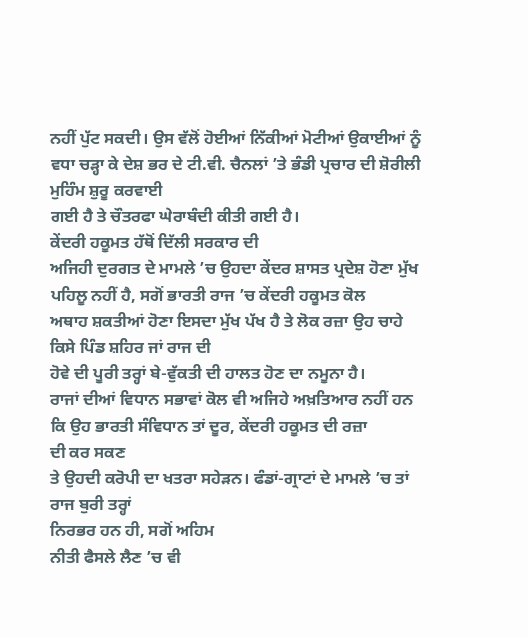ਨਹੀਂ ਪੁੱਟ ਸਕਦੀ। ਉਸ ਵੱਲੋਂ ਹੋਈਆਂ ਨਿੱਕੀਆਂ ਮੋਟੀਆਂ ਉਕਾਈਆਂ ਨੂੰ
ਵਧਾ ਚੜ੍ਹਾ ਕੇ ਦੇਸ਼ ਭਰ ਦੇ ਟੀ.ਵੀ. ਚੈਨਲਾਂ ’ਤੇ ਭੰਡੀ ਪ੍ਰਚਾਰ ਦੀ ਸ਼ੋਰੀਲੀ ਮੁਹਿੰਮ ਸ਼ੁਰੂ ਕਰਵਾਈ
ਗਈ ਹੈ ਤੇ ਚੌਤਰਫਾ ਘੇਰਾਬੰਦੀ ਕੀਤੀ ਗਈ ਹੈ।
ਕੇਂਦਰੀ ਹਕੂਮਤ ਹੱਥੋਂ ਦਿੱਲੀ ਸਰਕਾਰ ਦੀ
ਅਜਿਹੀ ਦੁਰਗਤ ਦੇ ਮਾਮਲੇ ’ਚ ਉਹਦਾ ਕੇਂਦਰ ਸ਼ਾਸਤ ਪ੍ਰਦੇਸ਼ ਹੋਣਾ ਮੁੱਖ ਪਹਿਲੂ ਨਹੀਂ ਹੈ, ਸਗੋਂ ਭਾਰਤੀ ਰਾਜ ’ਚ ਕੇਂਦਰੀ ਹਕੂਮਤ ਕੋਲ
ਅਥਾਹ ਸ਼ਕਤੀਆਂ ਹੋਣਾ ਇਸਦਾ ਮੁੱਖ ਪੱਖ ਹੈ ਤੇ ਲੋਕ ਰਜ਼ਾ ਉਹ ਚਾਹੇ ਕਿਸੇ ਪਿੰਡ ਸ਼ਹਿਰ ਜਾਂ ਰਾਜ ਦੀ
ਹੋਵੇ ਦੀ ਪੂਰੀ ਤਰ੍ਹਾਂ ਬੇ-ਵੁੱਕਤੀ ਦੀ ਹਾਲਤ ਹੋਣ ਦਾ ਨਮੂਨਾ ਹੈ।
ਰਾਜਾਂ ਦੀਆਂ ਵਿਧਾਨ ਸਭਾਵਾਂ ਕੋਲ ਵੀ ਅਜਿਹੇ ਅਖ਼ਤਿਆਰ ਨਹੀਂ ਹਨ ਕਿ ਉਹ ਭਾਰਤੀ ਸੰਵਿਧਾਨ ਤਾਂ ਦੂਰ, ਕੇਂਦਰੀ ਹਕੂਮਤ ਦੀ ਰਜ਼ਾ
ਦੀ ਕਰ ਸਕਣ
ਤੇ ਉਹਦੀ ਕਰੋਪੀ ਦਾ ਖਤਰਾ ਸਹੇੜਨ। ਫੰਡਾਂ-ਗ੍ਰਾਟਾਂ ਦੇ ਮਾਮਲੇ ’ਚ ਤਾਂ ਰਾਜ ਬੁਰੀ ਤਰ੍ਹਾਂ
ਨਿਰਭਰ ਹਨ ਹੀ, ਸਗੋਂ ਅਹਿਮ
ਨੀਤੀ ਫੈਸਲੇ ਲੈਣ ’ਚ ਵੀ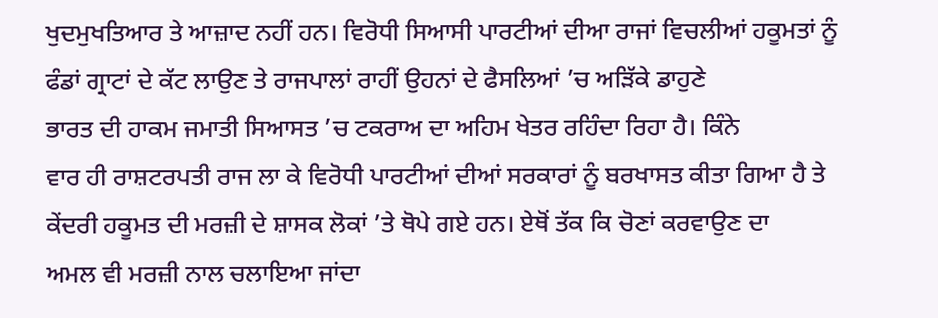ਖੁਦਮੁਖਤਿਆਰ ਤੇ ਆਜ਼ਾਦ ਨਹੀਂ ਹਨ। ਵਿਰੋਧੀ ਸਿਆਸੀ ਪਾਰਟੀਆਂ ਦੀਆ ਰਾਜਾਂ ਵਿਚਲੀਆਂ ਹਕੂਮਤਾਂ ਨੂੰ
ਫੰਡਾਂ ਗ੍ਰਾਟਾਂ ਦੇ ਕੱਟ ਲਾਉਣ ਤੇ ਰਾਜਪਾਲਾਂ ਰਾਹੀਂ ਉਹਨਾਂ ਦੇ ਫੈਸਲਿਆਂ ’ਚ ਅੜਿੱਕੇ ਡਾਹੁਣੇ
ਭਾਰਤ ਦੀ ਹਾਕਮ ਜਮਾਤੀ ਸਿਆਸਤ ’ਚ ਟਕਰਾਅ ਦਾ ਅਹਿਮ ਖੇਤਰ ਰਹਿੰਦਾ ਰਿਹਾ ਹੈ। ਕਿੰਨੇ
ਵਾਰ ਹੀ ਰਾਸ਼ਟਰਪਤੀ ਰਾਜ ਲਾ ਕੇ ਵਿਰੋਧੀ ਪਾਰਟੀਆਂ ਦੀਆਂ ਸਰਕਾਰਾਂ ਨੂੰ ਬਰਖਾਸਤ ਕੀਤਾ ਗਿਆ ਹੈ ਤੇ
ਕੇਂਦਰੀ ਹਕੂਮਤ ਦੀ ਮਰਜ਼ੀ ਦੇ ਸ਼ਾਸਕ ਲੋਕਾਂ ’ਤੇ ਥੋਪੇ ਗਏ ਹਨ। ਏਥੋਂ ਤੱਕ ਕਿ ਚੋਣਾਂ ਕਰਵਾਉਣ ਦਾ
ਅਮਲ ਵੀ ਮਰਜ਼ੀ ਨਾਲ ਚਲਾਇਆ ਜਾਂਦਾ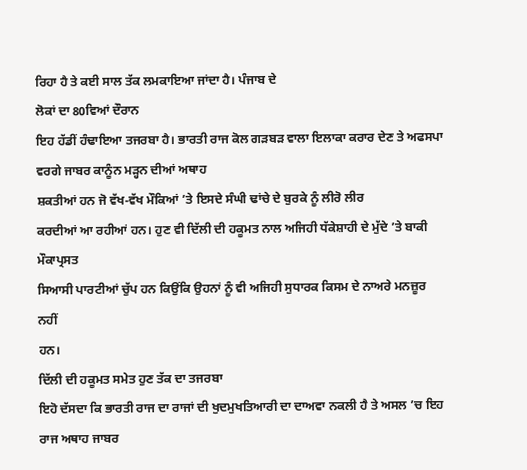ਰਿਹਾ ਹੈ ਤੇ ਕਈ ਸਾਲ ਤੱਕ ਲਮਕਾਇਆ ਜਾਂਦਾ ਹੈ। ਪੰਜਾਬ ਦੇ
ਲੋਕਾਂ ਦਾ 80ਵਿਆਂ ਦੌਰਾਨ
ਇਹ ਹੱਡੀਂ ਹੰਢਾਇਆ ਤਜਰਬਾ ਹੈ। ਭਾਰਤੀ ਰਾਜ ਕੋਲ ਗੜਬੜ ਵਾਲਾ ਇਲਾਕਾ ਕਰਾਰ ਦੇਣ ਤੇ ਅਫਸਪਾ ਵਰਗੇ ਜਾਬਰ ਕਾਨੂੰਨ ਮੜ੍ਹਨ ਦੀਆਂ ਅਥਾਹ
ਸ਼ਕਤੀਆਂ ਹਨ ਜੋ ਵੱਖ-ਵੱਖ ਮੌਕਿਆਂ ’ਤੇ ਇਸਦੇ ਸੰਘੀ ਢਾਂਚੇ ਦੇ ਬੁਰਕੇ ਨੂੰ ਲੀਰੋ ਲੀਰ
ਕਰਦੀਆਂ ਆ ਰਹੀਆਂ ਹਨ। ਹੁਣ ਵੀ ਦਿੱਲੀ ਦੀ ਹਕੂਮਤ ਨਾਲ ਅਜਿਹੀ ਧੱਕੇਸ਼ਾਹੀ ਦੇ ਮੁੱਦੇ ’ਤੇ ਬਾਕੀ ਮੌਕਾਪ੍ਰਸਤ
ਸਿਆਸੀ ਪਾਰਟੀਆਂ ਚੁੱਪ ਹਨ ਕਿਉਂਕਿ ਉਹਨਾਂ ਨੂੰ ਵੀ ਅਜਿਹੀ ਸੁਧਾਰਕ ਕਿਸਮ ਦੇ ਨਾਅਰੇ ਮਨਜ਼ੂਰ ਨਹੀਂ
ਹਨ।
ਦਿੱਲੀ ਦੀ ਹਕੂਮਤ ਸਮੇਤ ਹੁਣ ਤੱਕ ਦਾ ਤਜਰਬਾ
ਇਹੋ ਦੱਸਦਾ ਕਿ ਭਾਰਤੀ ਰਾਜ ਦਾ ਰਾਜਾਂ ਦੀ ਖੁਦਮੁਖਤਿਆਰੀ ਦਾ ਦਾਅਵਾ ਨਕਲੀ ਹੈ ਤੇ ਅਸਲ ’ਚ ਇਹ ਰਾਜ ਅਥਾਹ ਜਾਬਰ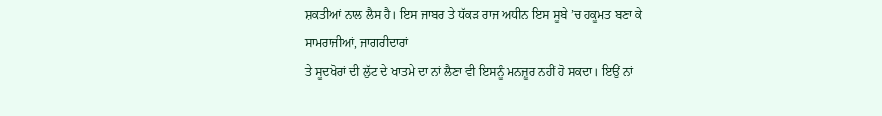ਸ਼ਕਤੀਆਂ ਨਾਲ ਲੈਸ ਹੈ। ਇਸ ਜਾਬਰ ਤੇ ਧੱਕੜ ਰਾਜ ਅਧੀਨ ਇਸ ਸੂਬੇ ’ਚ ਹਕੂਮਤ ਬਣਾ ਕੇ
ਸਾਮਰਾਜੀਆਂ, ਜਾਗਰੀਦਾਰਾਂ
ਤੇ ਸੂਦਖੋਰਾਂ ਦੀ ਲੁੱਟ ਦੇ ਖਾਤਮੇ ਦਾ ਨਾਂ ਲੈਣਾ ਵੀ ਇਸਨੂੰ ਮਨਜ਼ੂਰ ਨਹੀਂ ਹੋ ਸਕਦਾ। ਇਉਂ ਨਾਂ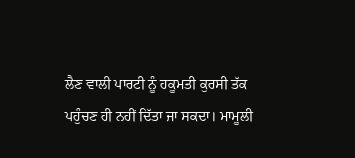ਲੈਣ ਵਾਲੀ ਪਾਰਟੀ ਨੂੰ ਹਕੂਮਤੀ ਕੁਰਸੀ ਤੱਕ
ਪਹੁੰਚਣ ਹੀ ਨਹੀਂ ਦਿੱਤਾ ਜਾ ਸਕਦਾ। ਮਾਮੂਲੀ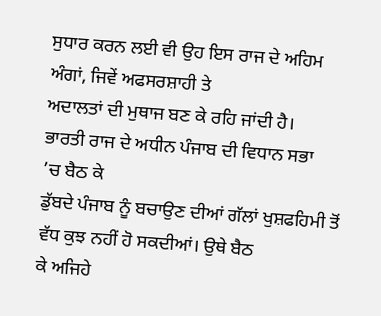ਸੁਧਾਰ ਕਰਨ ਲਈ ਵੀ ਉਹ ਇਸ ਰਾਜ ਦੇ ਅਹਿਮ ਅੰਗਾਂ, ਜਿਵੇਂ ਅਫਸਰਸ਼ਾਹੀ ਤੇ
ਅਦਾਲਤਾਂ ਦੀ ਮੁਥਾਜ ਬਣ ਕੇ ਰਹਿ ਜਾਂਦੀ ਹੈ।
ਭਾਰਤੀ ਰਾਜ ਦੇ ਅਧੀਨ ਪੰਜਾਬ ਦੀ ਵਿਧਾਨ ਸਭਾ
’ਚ ਬੈਠ ਕੇ
ਡੁੱਬਦੇ ਪੰਜਾਬ ਨੂੰ ਬਚਾਉਣ ਦੀਆਂ ਗੱਲਾਂ ਖੁਸ਼ਫਹਿਮੀ ਤੋਂ ਵੱਧ ਕੁਝ ਨਹੀਂ ਹੋ ਸਕਦੀਆਂ। ਉਥੇ ਬੈਠ
ਕੇ ਅਜਿਹੇ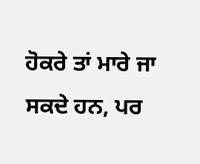ਹੋਕਰੇ ਤਾਂ ਮਾਰੇ ਜਾ ਸਕਦੇ ਹਨ, ਪਰ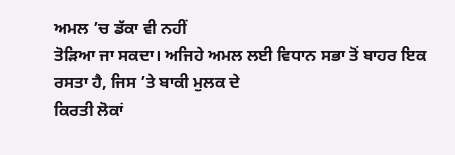ਅਮਲ ’ਚ ਡੱਕਾ ਵੀ ਨਹੀਂ
ਤੋੜਿਆ ਜਾ ਸਕਦਾ। ਅਜਿਹੇ ਅਮਲ ਲਈ ਵਿਧਾਨ ਸਭਾ ਤੋਂ ਬਾਹਰ ਇਕ ਰਸਤਾ ਹੈ, ਜਿਸ ’ਤੇ ਬਾਕੀ ਮੁਲਕ ਦੇ
ਕਿਰਤੀ ਲੋਕਾਂ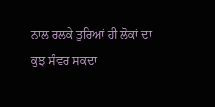ਨਾਲ ਰਲਕੇ ਤੁਰਿਆਂ ਹੀ ਲੋਕਾਂ ਦਾ ਕੁਝ ਸੰਵਰ ਸਕਦਾ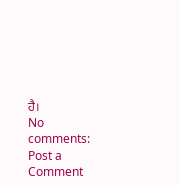ਹੈ।
No comments:
Post a Comment